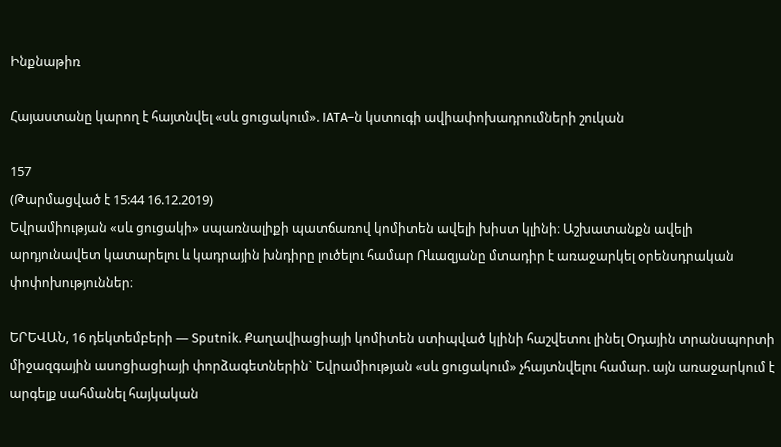Ինքնաթիռ

Հայաստանը կարող է հայտնվել «սև ցուցակում». IATA–ն կստուգի ավիափոխադրումների շուկան

157
(Թարմացված է 15:44 16.12.2019)
Եվրամիության «սև ցուցակի» սպառնալիքի պատճառով կոմիտեն ավելի խիստ կլինի։ Աշխատանքն ավելի արդյունավետ կատարելու և կադրային խնդիրը լուծելու համար Ռևազյանը մտադիր է առաջարկել օրենսդրական փոփոխություններ։

ԵՐԵՎԱՆ, 16 դեկտեմբերի — Sputnik. Քաղավիացիայի կոմիտեն ստիպված կլինի հաշվետու լինել Օդային տրանսպորտի միջազգային ասոցիացիայի փորձագետներին` Եվրամիության «սև ցուցակում» չհայտնվելու համար. այն առաջարկում է արգելք սահմանել հայկական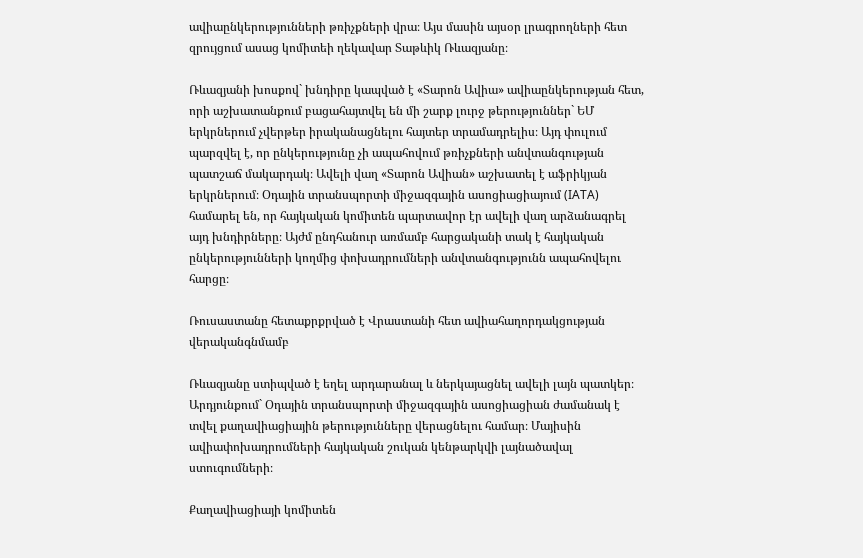ավիաընկերությունների թռիչքների վրա։ Այս մասին այսօր լրագրողների հետ զրույցում ասաց կոմիտեի ղեկավար Տաթևիկ Ռևազյանը։

Ռևազյանի խոսքով` խնդիրը կապված է «Տարոն Ավիա» ավիաընկերության հետ, որի աշխատանքում բացահայտվել են մի շարք լուրջ թերություններ` ԵՄ երկրներում չվերթեր իրականացնելու հայտեր տրամադրելիս։ Այդ փուլում պարզվել է, որ ընկերությունը չի ապահովում թռիչքների անվտանգության պատշաճ մակարդակ։ Ավելի վաղ «Տարոն Ավիան» աշխատել է աֆրիկյան երկրներում։ Օդային տրանսպորտի միջազգային ասոցիացիայում (IATA) համարել են, որ հայկական կոմիտեն պարտավոր էր ավելի վաղ արձանագրել այդ խնդիրները։ Այժմ ընդհանուր առմամբ հարցականի տակ է հայկական ընկերությունների կողմից փոխադրումների անվտանգությունն ապահովելու հարցը։

Ռուսաստանը հետաքրքրված է Վրաստանի հետ ավիահաղորդակցության վերականգնմամբ

Ռևազյանը ստիպված է եղել արդարանալ և ներկայացնել ավելի լայն պատկեր։ Արդյունքում` Օդային տրանսպորտի միջազգային ասոցիացիան ժամանակ է տվել քաղավիացիային թերությունները վերացնելու համար։ Մայիսին ավիափոխադրումների հայկական շուկան կենթարկվի լայնածավալ ստուգումների։

Քաղավիացիայի կոմիտեն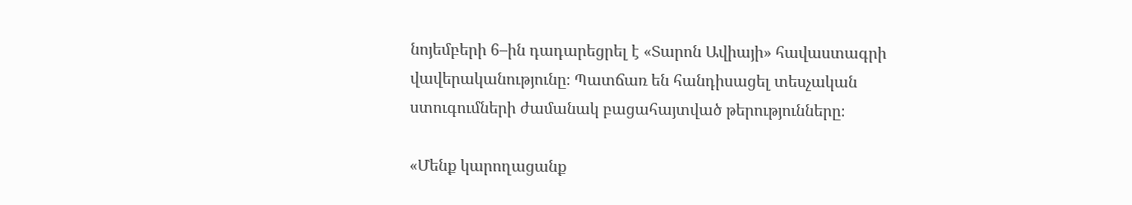նոյեմբերի 6–ին դադարեցրել է «Տարոն Ավիայի» հավաստագրի վավերականությունը։ Պատճառ են հանդիսացել տեսչական ստուգումների ժամանակ բացահայտված թերությունները։

«Մենք կարողացանք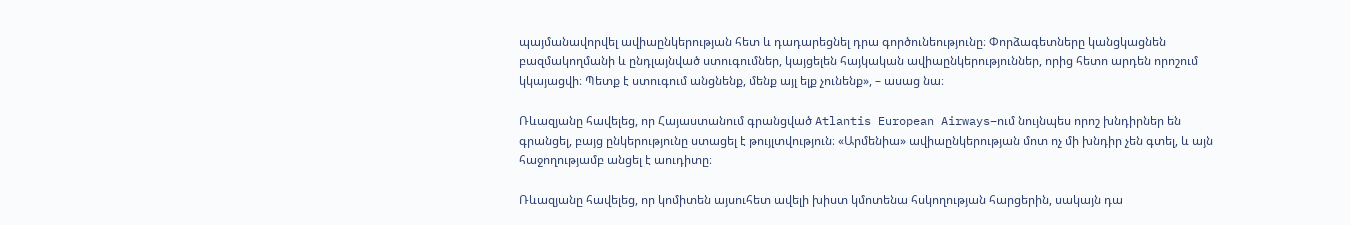պայմանավորվել ավիաընկերության հետ և դադարեցնել դրա գործունեությունը։ Փորձագետները կանցկացնեն բազմակողմանի և ընդլայնված ստուգումներ, կայցելեն հայկական ավիաընկերություններ, որից հետո արդեն որոշում կկայացվի։ Պետք է ստուգում անցնենք, մենք այլ ելք չունենք», – ասաց նա։

Ռևազյանը հավելեց, որ Հայաստանում գրանցված Atlantis European Airways–ում նույնպես որոշ խնդիրներ են գրանցել, բայց ընկերությունը ստացել է թույլտվություն։ «Արմենիա» ավիաընկերության մոտ ոչ մի խնդիր չեն գտել, և այն հաջողությամբ անցել է աուդիտը։

Ռևազյանը հավելեց, որ կոմիտեն այսուհետ ավելի խիստ կմոտենա հսկողության հարցերին, սակայն դա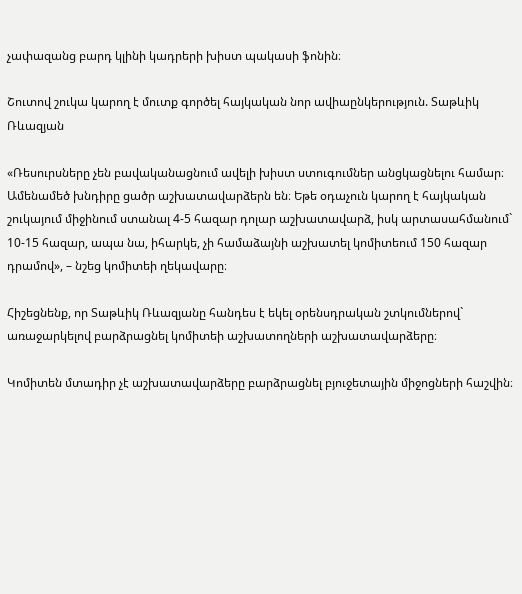չափազանց բարդ կլինի կադրերի խիստ պակասի ֆոնին։

Շուտով շուկա կարող է մուտք գործել հայկական նոր ավիաընկերություն. Տաթևիկ Ռևազյան

«Ռեսուրսները չեն բավականացնում ավելի խիստ ստուգումներ անցկացնելու համար։ Ամենամեծ խնդիրը ցածր աշխատավարձերն են։ Եթե օդաչուն կարող է հայկական շուկայում միջինում ստանալ 4-5 հազար դոլար աշխատավարձ, իսկ արտասահմանում` 10-15 հազար, ապա նա, իհարկե, չի համաձայնի աշխատել կոմիտեում 150 հազար դրամով», – նշեց կոմիտեի ղեկավարը։

Հիշեցնենք, որ Տաթևիկ Ռևազյանը հանդես է եկել օրենսդրական շտկումներով` առաջարկելով բարձրացնել կոմիտեի աշխատողների աշխատավարձերը։

Կոմիտեն մտադիր չէ աշխատավարձերը բարձրացնել բյուջետային միջոցների հաշվին։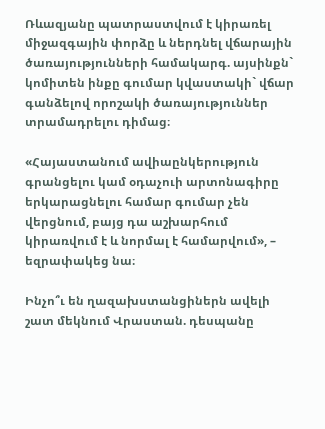Ռևազյանը պատրաստվում է կիրառել միջազգային փորձը և ներդնել վճարային ծառայությունների համակարգ. այսինքն` կոմիտեն ինքը գումար կվաստակի` վճար գանձելով որոշակի ծառայություններ տրամադրելու դիմաց։

«Հայաստանում ավիաընկերություն գրանցելու կամ օդաչուի արտոնագիրը երկարացնելու համար գումար չեն վերցնում, բայց դա աշխարհում կիրառվում է և նորմալ է համարվում», – եզրափակեց նա։

Ինչո՞ւ են ղազախստանցիներն ավելի շատ մեկնում Վրաստան. դեսպանը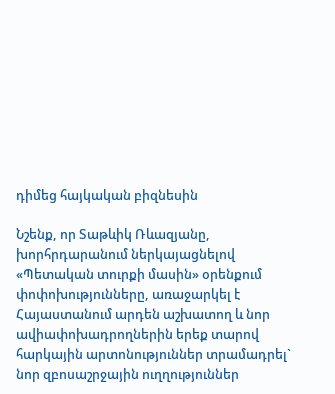դիմեց հայկական բիզնեսին

Նշենք, որ Տաթևիկ Ռևազյանը, խորհրդարանում ներկայացնելով «Պետական տուրքի մասին» օրենքում փոփոխությունները, առաջարկել է Հայաստանում արդեն աշխատող և նոր ավիափոխադրողներին երեք տարով հարկային արտոնություններ տրամադրել` նոր զբոսաշրջային ուղղություններ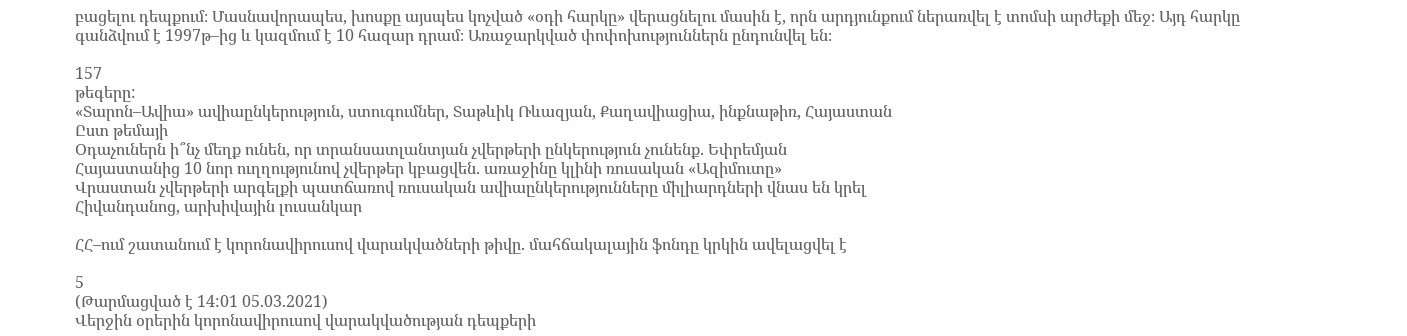բացելու դեպքում։ Մասնավորապես, խոսքը այսպես կոչված «օդի հարկը» վերացնելու մասին է, որն արդյունքում ներառվել է տոմսի արժեքի մեջ։ Այդ հարկը գանձվում է 1997թ–ից և կազմում է 10 հազար դրամ։ Առաջարկված փոփոխություններն ընդունվել են։

157
թեգերը:
«Տարոն–Ավիա» ավիաընկերություն, ստուգումներ, Տաթևիկ Ռևազյան, Քաղավիացիա, ինքնաթիռ, Հայաստան
Ըստ թեմայի
Օդաչուներն ի՞նչ մեղք ունեն, որ տրանսատլանտյան չվերթերի ընկերություն չունենք. Եփրեմյան
Հայաստանից 10 նոր ուղղությունով չվերթեր կբացվեն. առաջինը կլինի ռուսական «Ազիմուտը»
Վրաստան չվերթերի արգելքի պատճառով ռուսական ավիաընկերությունները միլիարդների վնաս են կրել
Հիվանդանոց, արխիվային լուսանկար

ՀՀ–ում շատանում է կորոնավիրուսով վարակվածների թիվը. մահճակալային ֆոնդը կրկին ավելացվել է

5
(Թարմացված է 14:01 05.03.2021)
Վերջին օրերին կորոնավիրուսով վարակվածության դեպքերի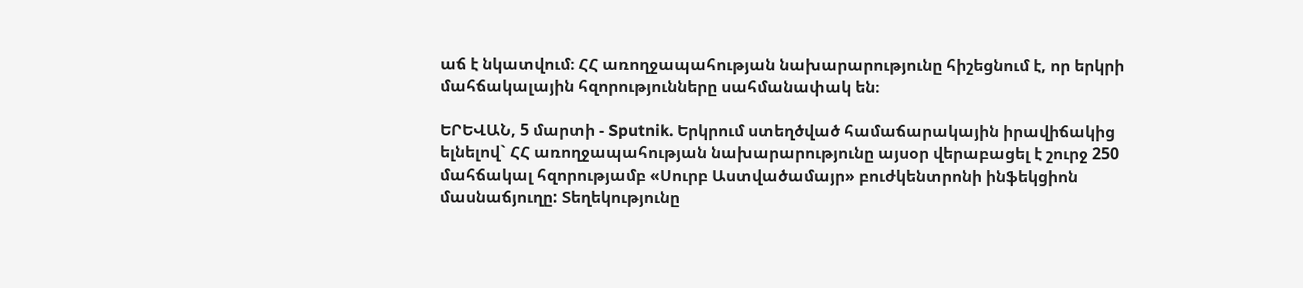աճ է նկատվում։ ՀՀ առողջապահության նախարարությունը հիշեցնում է, որ երկրի մահճակալային հզորությունները սահմանափակ են։

ԵՐԵՎԱՆ, 5 մարտի - Sputnik. Երկրում ստեղծված համաճարակային իրավիճակից ելնելով` ՀՀ առողջապահության նախարարությունը այսօր վերաբացել է շուրջ 250 մահճակալ հզորությամբ «Սուրբ Աստվածամայր» բուժկենտրոնի ինֆեկցիոն մասնաճյուղը: Տեղեկությունը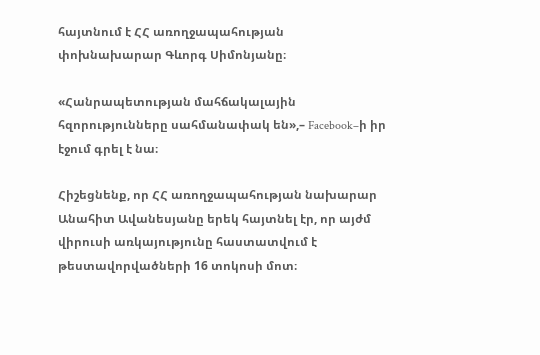հայտնում է ՀՀ առողջապահության փոխնախարար Գևորգ Սիմոնյանը։

«Հանրապետության մահճակալային հզորությունները սահմանափակ են»,– Facebook–ի իր էջում գրել է նա։

Հիշեցնենք, որ ՀՀ առողջապահության նախարար Անահիտ Ավանեսյանը երեկ հայտնել էր, որ այժմ վիրուսի առկայությունը հաստատվում է թեստավորվածների 16 տոկոսի մոտ։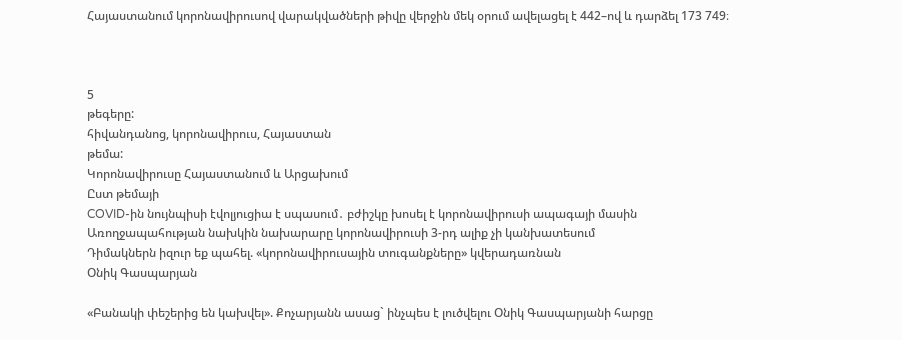Հայաստանում կորոնավիրուսով վարակվածների թիվը վերջին մեկ օրում ավելացել է 442–ով և դարձել 173 749։



5
թեգերը:
հիվանդանոց, կորոնավիրուս, Հայաստան
թեմա:
Կորոնավիրուսը Հայաստանում և Արցախում
Ըստ թեմայի
COVID-ին նույնպիսի էվոլյուցիա է սպասում․ բժիշկը խոսել է կորոնավիրուսի ապագայի մասին
Առողջապահության նախկին նախարարը կորոնավիրուսի 3-րդ ալիք չի կանխատեսում
Դիմակներն իզուր եք պահել. «կորոնավիրուսային տուգանքները» կվերադառնան
Օնիկ Գասպարյան

«Բանակի փեշերից են կախվել». Քոչարյանն ասաց` ինչպես է լուծվելու Օնիկ Գասպարյանի հարցը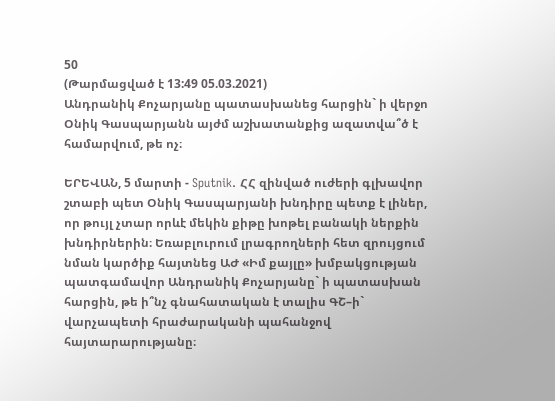50
(Թարմացված է 13:49 05.03.2021)
Անդրանիկ Քոչարյանը պատասխանեց հարցին` ի վերջո Օնիկ Գասպարյանն այժմ աշխատանքից ազատվա՞ծ է համարվում, թե ոչ։

ԵՐԵՎԱՆ, 5 մարտի - Sputnik. ՀՀ զինված ուժերի գլխավոր շտաբի պետ Օնիկ Գասպարյանի խնդիրը պետք է լիներ, որ թույլ չտար որևէ մեկին քիթը խոթել բանակի ներքին խնդիրներին։ Եռաբլուրում լրագրողների հետ զրույցում նման կարծիք հայտնեց ԱԺ «Իմ քայլը» խմբակցության պատգամավոր Անդրանիկ Քոչարյանը` ի պատասխան հարցին, թե ի՞նչ գնահատական է տալիս ԳՇ–ի` վարչապետի հրաժարականի պահանջով հայտարարությանը։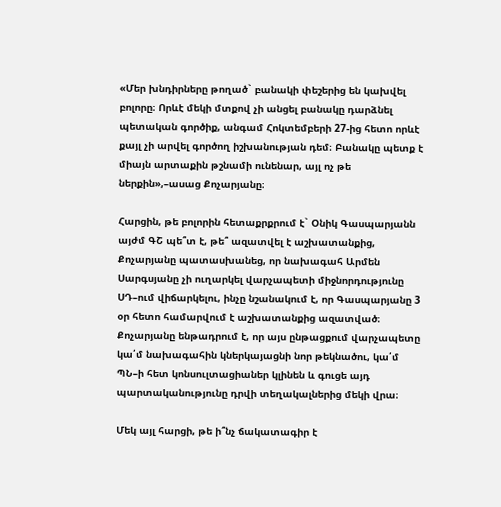«Մեր խնդիրները թողած` բանակի փեշերից են կախվել բոլորը։ Որևէ մեկի մտքով չի անցել բանակը դարձնել պետական գործիք, անգամ Հոկտեմբերի 27-ից հետո որևէ քայլ չի արվել գործող իշխանության դեմ։ Բանակը պետք է միայն արտաքին թշնամի ունենար, այլ ոչ թե ներքին»,–ասաց Քոչարյանը։

Հարցին, թե բոլորին հետաքրքրում է` Օնիկ Գասպարյանն այժմ ԳՇ պե՞տ է, թե՞ ազատվել է աշխատանքից, Քոչարյանը պատասխանեց, որ նախագահ Արմեն Սարգսյանը չի ուղարկել վարչապետի միջնորդությունը ՍԴ–ում վիճարկելու, ինչը նշանակում է, որ Գասպարյանը 3 օր հետո համարվում է աշխատանքից ազատված։ Քոչարյանը ենթադրում է, որ այս ընթացքում վարչապետը կա՛մ նախագահին կներկայացնի նոր թեկնածու, կա՛մ ՊՆ–ի հետ կոնսուլտացիաներ կլինեն և գուցե այդ պարտականությունը դրվի տեղակալներից մեկի վրա։

Մեկ այլ հարցի, թե ի՞նչ ճակատագիր է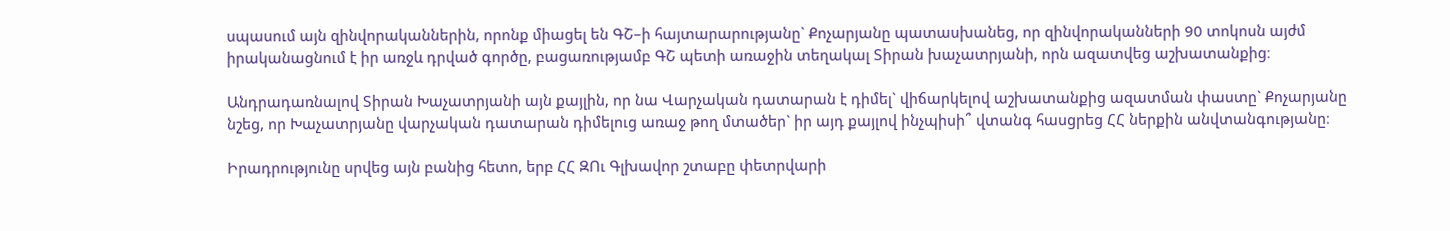սպասում այն զինվորականներին, որոնք միացել են ԳՇ–ի հայտարարությանը` Քոչարյանը պատասխանեց, որ զինվորականների 90 տոկոսն այժմ իրականացնում է իր առջև դրված գործը, բացառությամբ ԳՇ պետի առաջին տեղակալ Տիրան խաչատրյանի, որն ազատվեց աշխատանքից։

Անդրադառնալով Տիրան Խաչատրյանի այն քայլին, որ նա Վարչական դատարան է դիմել` վիճարկելով աշխատանքից ազատման փաստը` Քոչարյանը նշեց, որ Խաչատրյանը վարչական դատարան դիմելուց առաջ թող մտածեր` իր այդ քայլով ինչպիսի՞ վտանգ հասցրեց ՀՀ ներքին անվտանգությանը։

Իրադրությունը սրվեց այն բանից հետո, երբ ՀՀ ԶՈւ Գլխավոր շտաբը փետրվարի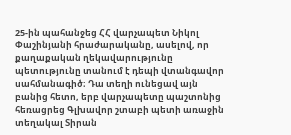25-ին պահանջեց ՀՀ վարչապետ Նիկոլ Փաշինյանի հրաժարականը, ասելով, որ քաղաքական ղեկավարությունը պետությունը տանում է դեպի վտանգավոր սահմանագիծ։ Դա տեղի ունեցավ այն բանից հետո, երբ վարչապետը պաշտոնից հեռացրեց Գլխավոր շտաբի պետի առաջին տեղակալ Տիրան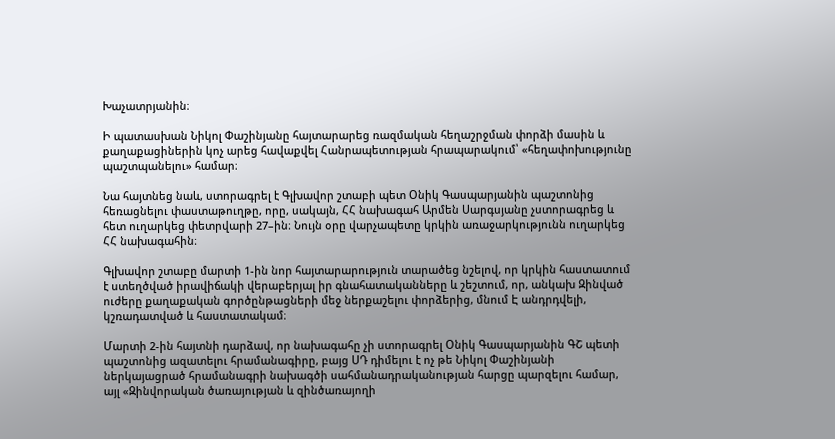Խաչատրյանին։

Ի պատասխան Նիկոլ Փաշինյանը հայտարարեց ռազմական հեղաշրջման փորձի մասին և քաղաքացիներին կոչ արեց հավաքվել Հանրապետության հրապարակում՝ «հեղափոխությունը պաշտպանելու» համար։

Նա հայտնեց նաև, ստորագրել է Գլխավոր շտաբի պետ Օնիկ Գասպարյանին պաշտոնից հեռացնելու փաստաթուղթը, որը, սակայն, ՀՀ նախագահ Արմեն Սարգսյանը չստորագրեց և հետ ուղարկեց փետրվարի 27–ին։ Նույն օրը վարչապետը կրկին առաջարկությունն ուղարկեց ՀՀ նախագահին։

Գլխավոր շտաբը մարտի 1-ին նոր հայտարարություն տարածեց նշելով, որ կրկին հաստատում է ստեղծված իրավիճակի վերաբերյալ իր գնահատականները և շեշտում, որ, անկախ Զինված ուժերը քաղաքական գործընթացների մեջ ներքաշելու փորձերից, մնում Է անդրդվելի, կշռադատված և հաստատակամ։

Մարտի 2-ին հայտնի դարձավ, որ նախագահը չի ստորագրել Օնիկ Գասպարյանին ԳՇ պետի պաշտոնից ազատելու հրամանագիրը, բայց ՍԴ դիմելու է ոչ թե Նիկոլ Փաշինյանի ներկայացրած հրամանագրի նախագծի սահմանադրականության հարցը պարզելու համար, այլ «Զինվորական ծառայության և զինծառայողի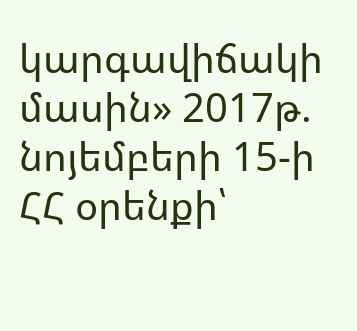կարգավիճակի մասին» 2017թ. նոյեմբերի 15-ի ՀՀ օրենքի՝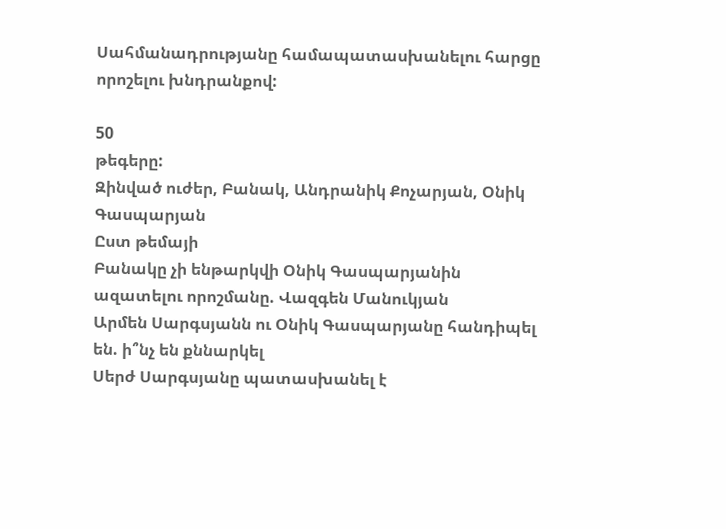Սահմանադրությանը համապատասխանելու հարցը որոշելու խնդրանքով:

50
թեգերը:
Զինված ուժեր, Բանակ, Անդրանիկ Քոչարյան, Օնիկ Գասպարյան
Ըստ թեմայի
Բանակը չի ենթարկվի Օնիկ Գասպարյանին ազատելու որոշմանը. Վազգեն Մանուկյան
Արմեն Սարգսյանն ու Օնիկ Գասպարյանը հանդիպել են. ի՞նչ են քննարկել
Սերժ Սարգսյանը պատասխանել է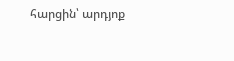հարցին՝ արդյոք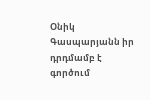Օնիկ Գասպարյանն իր դրդմամբ է գործում